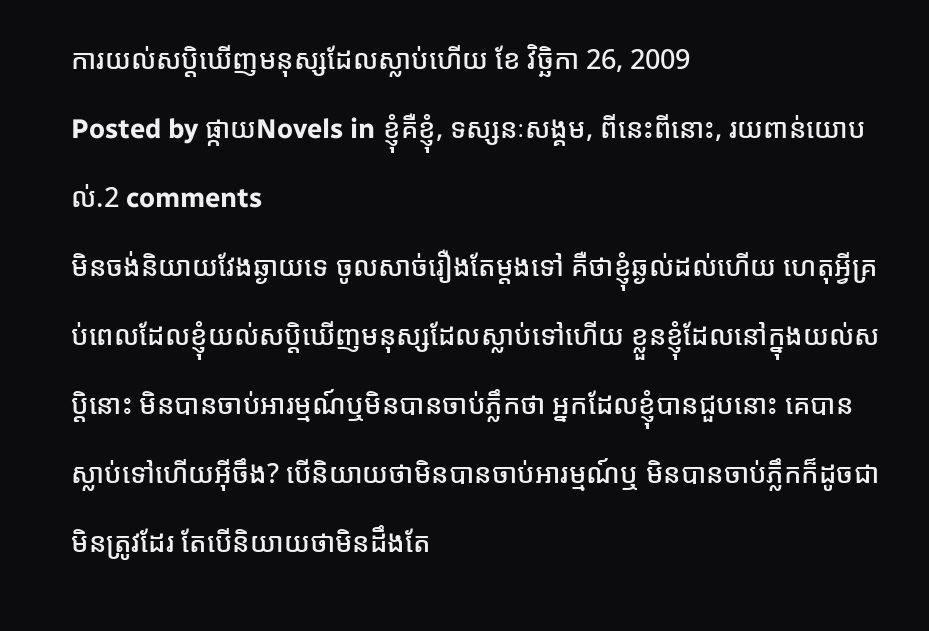ការយល់សប្តិឃើញមនុស្សដែលស្លាប់ហើយ ខែ វិច្ឆិកា 26, 2009
Posted by ផ្កាយNovels in ខ្ញុំគឺខ្ញុំ, ទស្សនៈសង្គម, ពីនេះពីនោះ, រយពាន់យោបល់.2 comments
មិនចង់និយាយវែងឆ្ងាយទេ ចូលសាច់រឿងតែម្តងទៅ គឺថាខ្ញុំឆ្ងល់ដល់ហើយ ហេតុអ្វីគ្រប់ពេលដែលខ្ញុំយល់សប្តិឃើញមនុស្សដែលស្លាប់ទៅហើយ ខ្លួនខ្ញុំដែលនៅក្នុងយល់សប្តិនោះ មិនបានចាប់អារម្មណ៍ឬមិនបានចាប់ភ្លឹកថា អ្នកដែលខ្ញុំបានជួបនោះ គេបានស្លាប់ទៅហើយអ៊ីចឹង? បើនិយាយថាមិនបានចាប់អារម្មណ៍ឬ មិនបានចាប់ភ្លឹកក៏ដូចជាមិនត្រូវដែរ តែបើនិយាយថាមិនដឹងតែ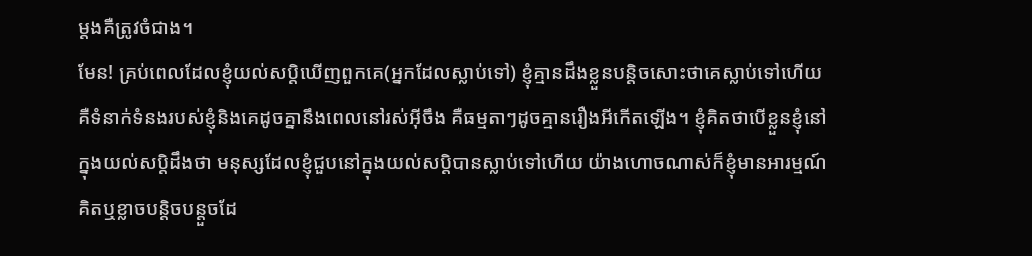ម្តងគឺត្រូវចំជាង។
មែន! គ្រប់ពេលដែលខ្ញុំយល់សប្តិឃើញពួកគេ(អ្នកដែលស្លាប់ទៅ) ខ្ញុំគ្មានដឹងខ្លួនបន្តិចសោះថាគេស្លាប់ទៅហើយ គឺទំនាក់ទំនងរបស់ខ្ញុំនិងគេដូចគ្នានឹងពេលនៅរស់អ៊ីចឹង គឺធម្មតាៗដូចគ្មានរឿងអីកើតឡើង។ ខ្ញុំគិតថាបើខ្លួនខ្ញុំនៅក្នុងយល់សប្តិដឹងថា មនុស្សដែលខ្ញុំជួបនៅក្នុងយល់សប្តិបានស្លាប់ទៅហើយ យ៉ាងហោចណាស់ក៏ខ្ញុំមានអារម្មណ៍គិតឬខ្លាចបន្តិចបន្តួចដែ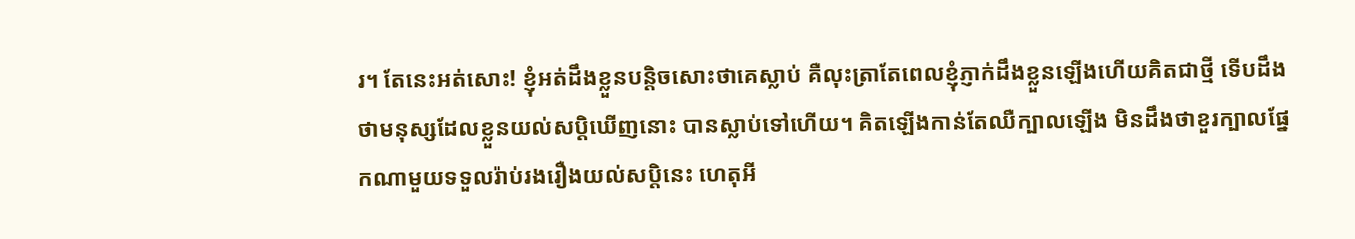រ។ តែនេះអត់សោះ! ខ្ញុំអត់ដឹងខ្លួនបន្តិចសោះថាគេស្លាប់ គឺលុះត្រាតែពេលខ្ញុំភ្ញាក់ដឹងខ្លួនឡើងហើយគិតជាថ្មី ទើបដឹងថាមនុស្សដែលខ្លួនយល់សប្តិឃើញនោះ បានស្លាប់ទៅហើយ។ គិតឡើងកាន់តែឈឺក្បាលឡើង មិនដឹងថាខួរក្បាលផ្នែកណាមួយទទួលរ៉ាប់រងរឿងយល់សប្តិនេះ ហេតុអី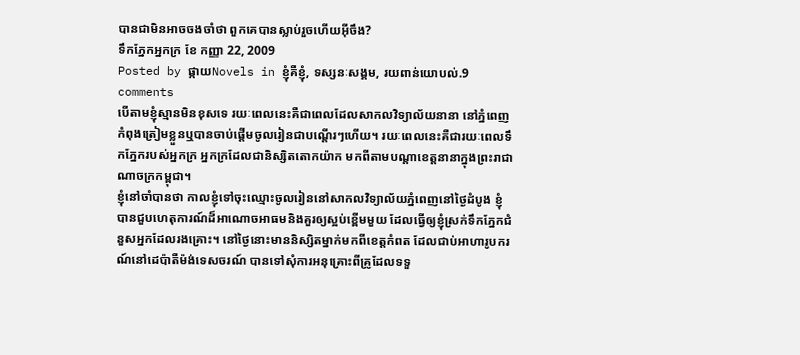បានជាមិនអាចចងចាំថា ពួកគេបានស្លាប់រួចហើយអ៊ីចឹង?
ទឹកភ្នែកអ្នកក្រ ខែ កញ្ញា 22, 2009
Posted by ផ្កាយNovels in ខ្ញុំគឺខ្ញុំ, ទស្សនៈសង្គម, រយពាន់យោបល់.9 comments
បើតាមខ្ញុំស្មានមិនខុសទេ រយៈពេលនេះគឺជាពេលដែលសាកលវិទ្យាល័យនានា នៅភ្នំពេញកំពុងត្រៀមខ្លួនឬបានចាប់ផ្តើមចូលរៀនជាបណ្តើរៗហើយ។ រយៈពេលនេះគឺជារយៈពេលទឹកភ្នែករបស់អ្នកក្រ អ្នកក្រដែលជានិស្សិតតោកយ៉ាក មកពីតាមបណ្តាខេត្តនានាក្នុងព្រះរាជាណាចក្រកម្ពុជា។
ខ្ញុំនៅចាំបានថា កាលខ្ញុំទៅចុះឈ្មោះចូលរៀននៅសាកលវិទ្យាល័យភ្នំពេញនៅថ្ងៃដំបូង ខ្ញុំបានជួបហេតុការណ៍ដ៏អាណោចអាធមនិងគួរឲ្យស្អប់ខ្ពើមមួយ ដែលធ្វើឲ្យខ្ញុំស្រក់ទឹកភ្នែកជំនួសអ្នកដែលរងគ្រោះ។ នៅថ្ងៃនោះមាននិស្សិតម្នាក់មកពីខេត្តកំពត ដែលជាប់អាហារូបករណ៍នៅដេប៉ាតឺម៉ង់ទេសចរណ៍ បានទៅសុំការអនុគ្រោះពីគ្រូដែលទទួ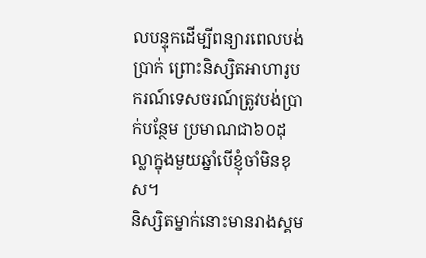លបន្ទុកដើម្បីពន្យារពេលបង់ប្រាក់ ព្រោះនិស្សិតអាហារូបករណ៍ទេសចរណ៍ត្រូវបង់ប្រាក់បន្ថែម ប្រមាណជា៦០ដុល្លាក្នុងមួយឆ្នាំបើខ្ញុំចាំមិនខុស។
និស្សិតម្នាក់នោះមានរាងស្គម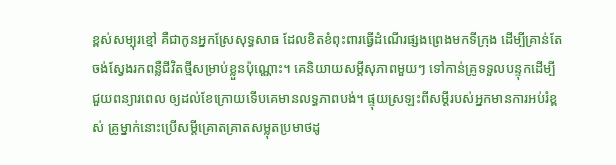ខ្ពស់សម្បុរខ្មៅ គឺជាកូនអ្នកស្រែសុទ្ធសាធ ដែលខិតខំពុះពារធ្វើដំណើរផ្សងព្រេងមកទីក្រុង ដើម្បីគ្រាន់តែចង់ស្វែងរកពន្លឺជីវិតថ្មីសម្រាប់ខ្លួនប៉ុណ្ណោះ។ គេនិយាយសម្តីសុភាពមួយៗ ទៅកាន់គ្រូទទួលបន្ទុកដើម្បីជួយពន្យារពេល ឲ្យដល់ខែក្រោយទើបគេមានលទ្ធភាពបង់។ ផ្ទុយស្រឡះពីសម្តីរបស់អ្នកមានការអប់រំខ្ពស់ គ្រូម្នាក់នោះប្រើសម្តីគ្រោតគ្រាតសម្លុតប្រមាថដូ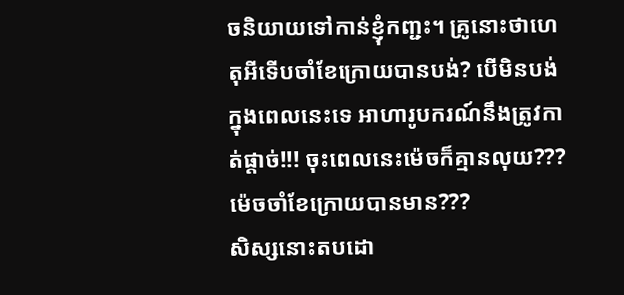ចនិយាយទៅកាន់ខ្ញុំកញ្ជះ។ គ្រូនោះថាហេតុអីទើបចាំខែក្រោយបានបង់? បើមិនបង់ក្នុងពេលនេះទេ អាហារូបករណ៍នឹងត្រូវកាត់ផ្តាច់!!! ចុះពេលនេះម៉េចក៏គ្មានលុយ??? ម៉េចចាំខែក្រោយបានមាន???
សិស្សនោះតបដោ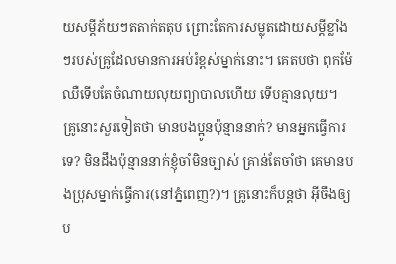យសម្តីភ័យៗតតាក់តតុប ព្រោះតែការសម្លុតដោយសម្តីខ្លាំងៗរបស់គ្រូដែលមានការអប់រំខ្ពស់ម្នាក់នោះ។ គេតបថា ពុកម៉ែឈឺទើបតែចំណាយលុយព្យាបាលហើយ ទើបគ្មានលុយ។ គ្រូនោះសួរទៀតថា មានបងប្អូនប៉ុន្មាននាក់? មានអ្នកធ្វើការទេ? មិនដឹងប៉ុន្មាននាក់ខ្ញុំចាំមិនច្បាស់ គ្រាន់តែចាំថា គេមានបងប្រុសម្នាក់ធ្វើការ(នៅភ្នំពេញ?)។ គ្រូនោះក៏បន្តថា អ៊ីចឹងឲ្យប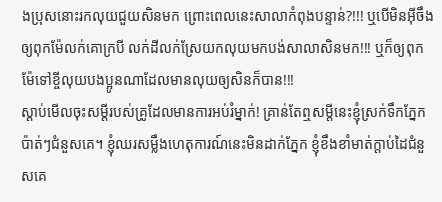ងប្រុសនោះរកលុយជួយសិនមក ព្រោះពេលនេះសាលាកំពុងបន្ទាន់?!!! ឬបើមិនអ៊ីចឹងឲ្យពុកម៉ែលក់គោក្របី លក់ដីលក់ស្រែយកលុយមកបង់សាលាសិនមក!!! ឬក៏ឲ្យពុកម៉ែទៅខ្ចីលុយបងប្អូនណាដែលមានលុយឲ្យសិនក៏បាន!!!
ស្តាប់មើលចុះសម្តីរបស់គ្រូដែលមានការអប់រំម្នាក់! គ្រាន់តែឮសម្តីនេះខ្ញុំស្រក់ទឹកភ្នែកប៉ាត់ៗជំនួសគេ។ ខ្ញុំឈរសម្លឹងហេតុការណ៍នេះមិនដាក់ភ្នែក ខ្ញុំខឹងខាំមាត់ក្តាប់ដៃជំនួសគេ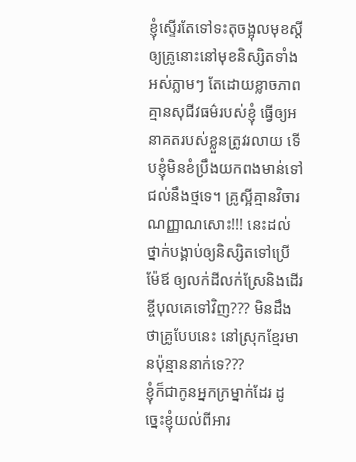ខ្ញុំស្ទើរតែទៅទះតុចង្អុលមុខស្តីឲ្យគ្រូនោះនៅមុខនិស្សិតទាំងអស់ភ្លាមៗ តែដោយខ្លាចភាពគ្មានសុជីវធម៌របស់ខ្ញុំ ធ្វើឲ្យអនាគតរបស់ខ្លួនត្រូវរលាយ ទើបខ្ញុំមិនខំប្រឹងយកពងមាន់ទៅជល់នឹងថ្មទេ។ គ្រូស្អីគ្មានវិចារណញ្ញាណសោះ!!! នេះដល់ថ្នាក់បង្គាប់ឲ្យនិស្សិតទៅប្រើម៉ែឪ ឲ្យលក់ដីលក់ស្រែនិងដើរខ្ចីបុលគេទៅវិញ??? មិនដឹងថាគ្រូបែបនេះ នៅស្រុកខ្មែរមានប៉ុន្មាននាក់ទេ???
ខ្ញុំក៏ជាកូនអ្នកក្រម្នាក់ដែរ ដូច្នេះខ្ញុំយល់ពីអារ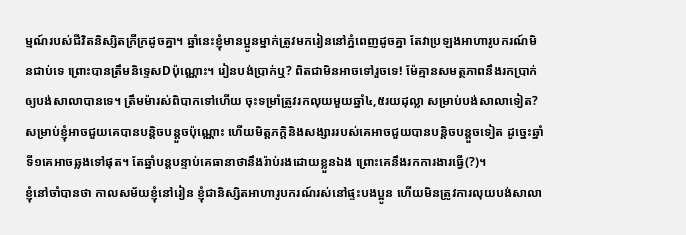ម្មណ៍របស់ជីវិតនិស្សិតក្រីក្រដូចគ្នា។ ឆ្នាំនេះខ្ញុំមានប្អូនម្នាក់ត្រូវមករៀននៅភ្នំពេញដូចគ្នា តែវាប្រឡងអាហារូបករណ៍មិនជាប់ទេ ព្រោះបានត្រឹមនិទ្ទេសDប៉ុណ្ណោះ។ រៀនបង់ប្រាក់ឬ? ពិតជាមិនអាចទៅរួចទេ! ម៉ែគ្មានសមត្ថភាពនឹងរកប្រាក់ឲ្យបង់សាលាបានទេ។ ត្រឹមម៉ារស់ពិបាកទៅហើយ ចុះទម្រាំត្រូវរកលុយមួយឆ្នាំ៤,៥រយដុល្លា សម្រាប់បង់សាលាទៀត?
សម្រាប់ខ្ញុំអាចជួយគេបានបន្តិចបន្តួចប៉ុណ្ណោះ ហើយមិត្តភក្តិនិងសង្សាររបស់គេអាចជួយបានបន្តិចបន្តួចទៀត ដូច្នេះឆ្នាំទី១គេអាចឆ្លងទៅផុត។ តែឆ្នាំបន្តបន្ទាប់គេធានាថានឹងរ៉ាប់រងដោយខ្លួនឯង ព្រោះគេនឹងរកការងារធ្វើ(?)។
ខ្ញុំនៅចាំបានថា កាលសម័យខ្ញុំនៅរៀន ខ្ញុំជានិស្សិតអាហារូបករណ៍រស់នៅផ្ទះបងប្អូន ហើយមិនត្រូវការលុយបង់សាលា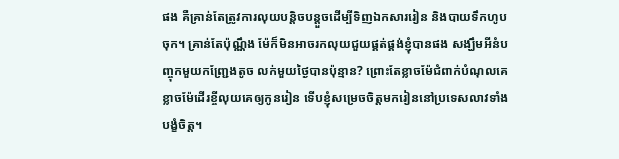ផង គឺគ្រាន់តែត្រូវការលុយបន្តិចបន្តួចដើម្បីទិញឯកសាររៀន និងបាយទឹកហូបចុក។ គ្រាន់តែប៉ុណ្ណឹង ម៉ែក៏មិនអាចរកលុយជួយផ្គត់ផ្គង់ខ្ញុំបានផង សង្ឃឹមអីនំបញ្ចុកមួយកញ្ជ្រែងតូច លក់មួយថ្ងៃបានប៉ុន្មាន? ព្រោះតែខ្លាចម៉ែជំពាក់បំណុលគេ ខ្លាចម៉ែដើរខ្ចីលុយគេឲ្យកូនរៀន ទើបខ្ញុំសម្រេចចិត្តមករៀននៅប្រទេសលាវទាំងបង្ខំចិត្ត។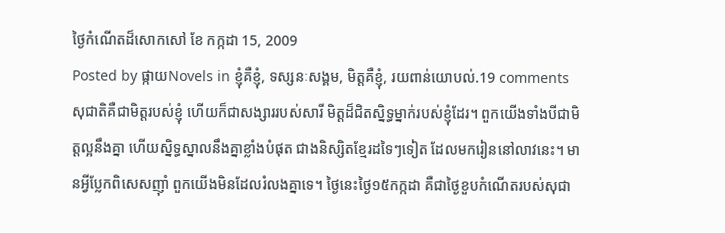ថ្ងៃកំណើតដ៏សោកសៅ ខែ កក្កដា 15, 2009
Posted by ផ្កាយNovels in ខ្ញុំគឺខ្ញុំ, ទស្សនៈសង្គម, មិត្តគឺខ្ញុំ, រយពាន់យោបល់.19 comments
សុជាតិគឺជាមិត្តរបស់ខ្ញុំ ហើយក៏ជាសង្សាររបស់សារី មិត្តដ៏ជិតស្និទ្ធម្នាក់របស់ខ្ញុំដែរ។ ពួកយើងទាំងបីជាមិត្តល្អនឹងគ្នា ហើយស្និទ្ធស្នាលនឹងគ្នាខ្លាំងបំផុត ជាងនិស្សិតខ្មែរដទៃៗទៀត ដែលមករៀននៅលាវនេះ។ មានអ្វីប្លែកពិសេសញ៉ាំ ពួកយើងមិនដែលរំលងគ្នាទេ។ ថ្ងៃនេះថ្ងៃ១៥កក្កដា គឺជាថ្ងៃខួបកំណើតរបស់សុជា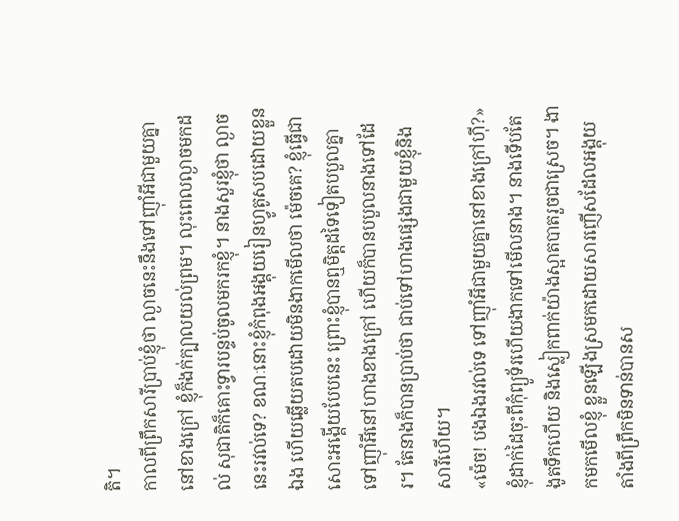តិ។
កាលពីព្រឹកសារីប្រាប់ខ្ញុំថា ល្ងាចនេះនឹងទៅញ៉ាំអីជាមួយគ្នានៅខាងក្រៅ ខ្ញុំក៏ងក់ក្បាលយល់ព្រម។ លុះពេលល្ងាចមកដល់ សុជាតិក៏គោះទ្វារបន្ទប់ចូលមករកខ្ញុំ។ នាងសួរខ្ញុំថា ល្ងាចនេះរវល់ទេ? ខណៈនោះខ្ញុំកំពុងអង្គុយរៀនហ្វូតូសបដោយខ្លួនឯង ហើយឆ្លើយតបដោយមិនងាកមើលថា ម៉េចគេ? ខ្ញុំធ្វើជាសោះអង្គើយបែបនេះ ព្រោះខ្ញុំបានឮមិត្តដទៃទៀតបបួលគ្នាទៅញ៉ាំអីនៅហាងខាងក្រៅ ហើយក៏បានបបួលនាងទៅដែរ។ តែនាងក៏បានប្រាប់ថា ជាប់ទៅហាងផ្សេងជាមួយខ្ញុំនិងសារីហើយ។
«ម៉េច! បងឯងរវល់ទេ ទៅញ៉ាំអីជាមួយគ្នានៅខាងក្រៅហ៊ី?»
ខ្ញុំដាក់ដៃចុះពីកុំព្យូទ័រហើយងាកទៅមើលនាង។ នាងទើបតែងូតទឹកហើយ និងស្លៀកពាក់យ៉ាងស្អាតបាតរួចជាស្រេច។ ងាកមកមើលខ្ញុំ ខ្លួនឡើងស្រមកដោយសារញើសដែលអង្គុយតាំងពីព្រឹកមិនទាន់បានស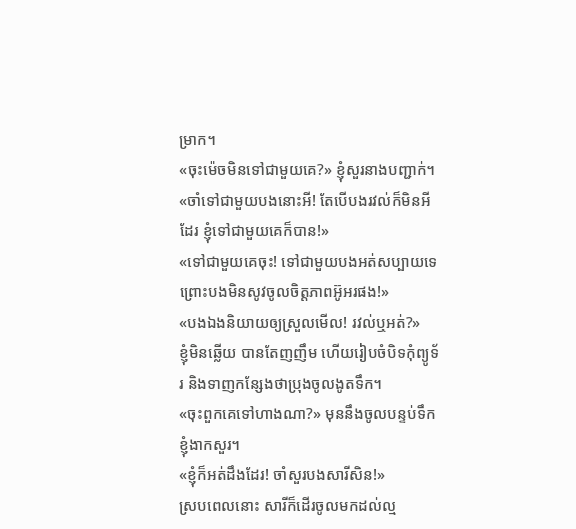ម្រាក។
«ចុះម៉េចមិនទៅជាមួយគេ?» ខ្ញុំសួរនាងបញ្ជាក់។
«ចាំទៅជាមួយបងនោះអី! តែបើបងរវល់ក៏មិនអីដែរ ខ្ញុំទៅជាមួយគេក៏បាន!»
«ទៅជាមួយគេចុះ! ទៅជាមួយបងអត់សប្បាយទេ ព្រោះបងមិនសូវចូលចិត្តភាពអ៊ូអរផង!»
«បងឯងនិយាយឲ្យស្រួលមើល! រវល់ឬអត់?»
ខ្ញុំមិនឆ្លើយ បានតែញញឹម ហើយរៀបចំបិទកុំព្យូទ័រ និងទាញកន្សែងថាប្រុងចូលងូតទឹក។
«ចុះពួកគេទៅហាងណា?» មុននឹងចូលបន្ទប់ទឹក ខ្ញុំងាកសួរ។
«ខ្ញុំក៏អត់ដឹងដែរ! ចាំសួរបងសារីសិន!»
ស្របពេលនោះ សារីក៏ដើរចូលមកដល់ល្ម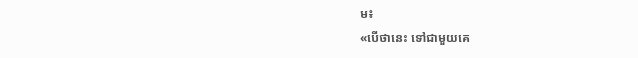ម៖
«បើថានេះ ទៅជាមួយគេ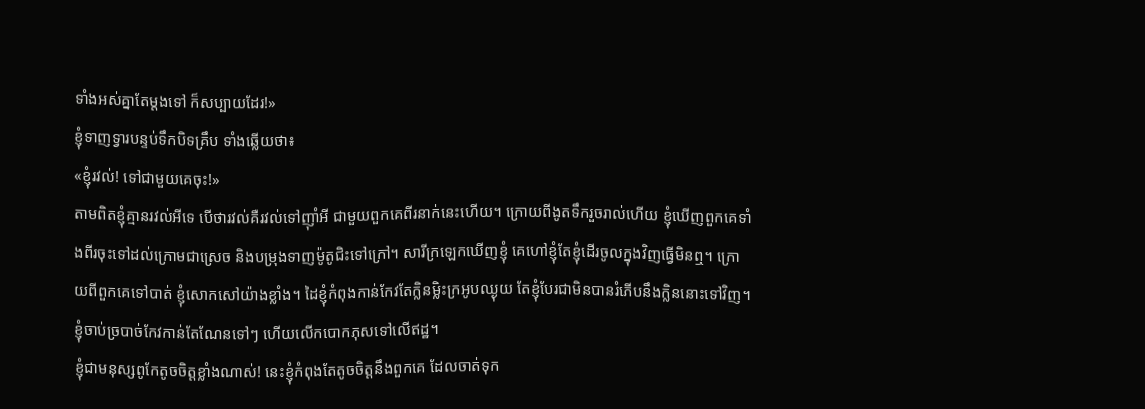ទាំងអស់គ្នាតែម្តងទៅ ក៏សប្បាយដែរ!»
ខ្ញុំទាញទ្វារបន្ទប់ទឹកបិទគ្រឹប ទាំងឆ្លើយថា៖
«ខ្ញុំរវល់! ទៅជាមួយគេចុះ!»
តាមពិតខ្ញុំគ្មានរវល់អីទេ បើថារវល់គឺរវល់ទៅញ៉ាំអី ជាមួយពួកគេពីរនាក់នេះហើយ។ ក្រោយពីងូតទឹករួចរាល់ហើយ ខ្ញុំឃើញពួកគេទាំងពីរចុះទៅដល់ក្រោមជាស្រេច និងបម្រុងទាញម៉ូតូជិះទៅក្រៅ។ សារីក្រឡេកឃើញខ្ញុំ គេហៅខ្ញុំតែខ្ញុំដើរចូលក្នុងវិញធ្វើមិនឮ។ ក្រោយពីពួកគេទៅបាត់ ខ្ញុំសោកសៅយ៉ាងខ្លាំង។ ដៃខ្ញុំកំពុងកាន់កែវតែក្លិនម្លិះក្រអូបឈ្ងុយ តែខ្ញុំបែរជាមិនបានរំភើបនឹងក្លិននោះទៅវិញ។ ខ្ញុំចាប់ច្របាច់កែវកាន់តែណែនទៅៗ ហើយលើកបោកភុសទៅលើឥដ្ឋ។
ខ្ញុំជាមនុស្សពូកែតូចចិត្តខ្លាំងណាស់! នេះខ្ញុំកំពុងតែតូចចិត្តនឹងពួកគេ ដែលចាត់ទុក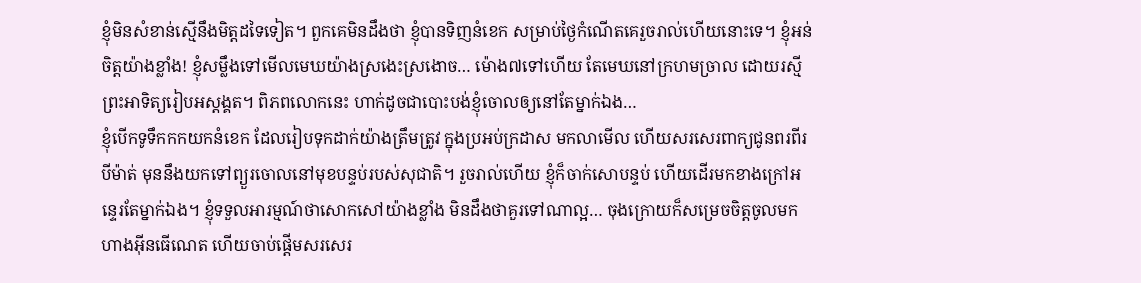ខ្ញុំមិនសំខាន់ស្មើនឹងមិត្តដទៃទៀត។ ពួកគេមិនដឹងថា ខ្ញុំបានទិញនំខេក សម្រាប់ថ្ងៃកំណើតគេរួចរាល់ហើយនោះទេ។ ខ្ញុំអន់ចិត្តយ៉ាងខ្លាំង! ខ្ញុំសម្លឹងទៅមើលមេឃយ៉ាងស្រងេះស្រងោច… ម៉ោង៧ទៅហើយ តែមេឃនៅក្រហមច្រាល ដោយរស្មីព្រះអាទិត្យរៀបអស្តង្គត។ ពិភពលោកនេះ ហាក់ដូចជាបោះបង់ខ្ញុំចោលឲ្យនៅតែម្នាក់ឯង…
ខ្ញុំបើកទូទឹកកកយកនំខេក ដែលរៀបទុកដាក់យ៉ាងត្រឹមត្រូវ ក្នុងប្រអប់ក្រដាស មកលាមើល ហើយសរសេរពាក្យជូនពរពីរបីម៉ាត់ មុននឹងយកទៅព្យួរចោលនៅមុខបន្ទប់របស់សុជាតិ។ រួចរាល់ហើយ ខ្ញុំក៏ចាក់សោបន្ទប់ ហើយដើរមកខាងក្រៅអន្ទេរតែម្នាក់ឯង។ ខ្ញុំទទួលអារម្មណ៍ថាសោកសៅយ៉ាងខ្លាំង មិនដឹងថាគួរទៅណាល្អ… ចុងក្រោយក៏សម្រេចចិត្តចូលមកហាងអ៊ីនធើណេត ហើយចាប់ផ្តើមសរសេរ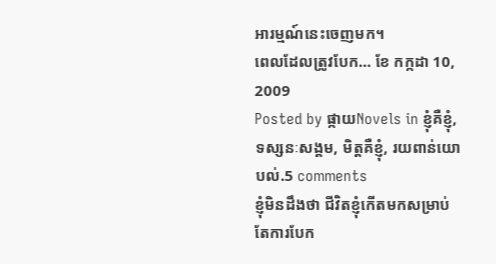អារម្មណ៍នេះចេញមក។
ពេលដែលត្រូវបែក… ខែ កក្កដា 10, 2009
Posted by ផ្កាយNovels in ខ្ញុំគឺខ្ញុំ, ទស្សនៈសង្គម, មិត្តគឺខ្ញុំ, រយពាន់យោបល់.5 comments
ខ្ញុំមិនដឹងថា ជីវិតខ្ញុំកើតមកសម្រាប់តែការបែក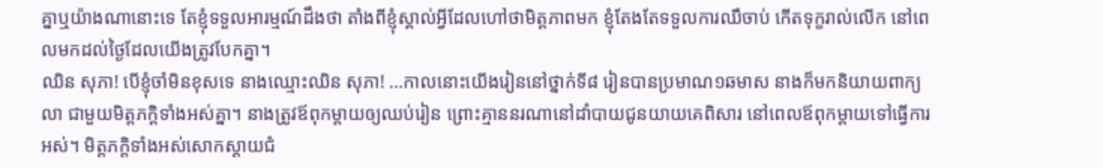គ្នាឬយ៉ាងណានោះទេ តែខ្ញុំទទួលអារម្មណ៍ដឹងថា តាំងពីខ្ញុំស្គាល់អ្វីដែលហៅថាមិត្តភាពមក ខ្ញុំតែងតែទទួលការឈឺចាប់ កើតទុក្ខរាល់លើក នៅពេលមកដល់ថ្ងៃដែលយើងត្រូវបែកគ្នា។
ឈិន សុភា! បើខ្ញុំចាំមិនខុសទេ នាងឈ្មោះឈិន សុភា! …កាលនោះយើងរៀននៅថ្នាក់ទី៨ រៀនបានប្រមាណ១ឆមាស នាងក៏មកនិយាយពាក្យលា ជាមួយមិត្តភក្តិទាំងអស់គ្នា។ នាងត្រូវឪពុកម្តាយឲ្យឈប់រៀន ព្រោះគ្មាននរណានៅដាំបាយជូនយាយគេពិសារ នៅពេលឪពុកម្តាយទៅធ្វើការអស់។ មិត្តភក្តិទាំងអស់សោកស្តាយជំ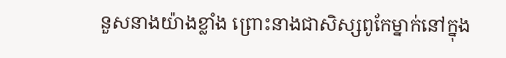នួសនាងយ៉ាងខ្លាំង ព្រោះនាងជាសិស្សពូកែម្នាក់នៅក្នុង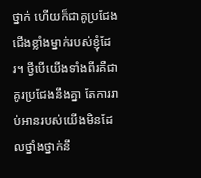ថ្នាក់ ហើយក៏ជាគូប្រជែងជើងខ្លាំងម្នាក់របស់ខ្ញុំដែរ។ ថ្វីបើយើងទាំងពីរគឺជាគូរប្រជែងនឹងគ្នា តែការរាប់អានរបស់យើងមិនដែលថ្នាំងថ្នាក់នឹ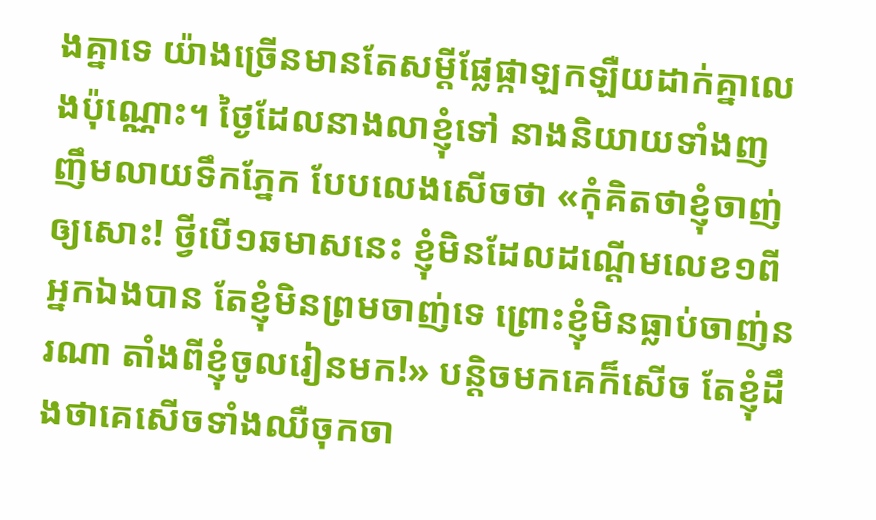ងគ្នាទេ យ៉ាងច្រើនមានតែសម្តីផ្លែផ្កាឡកឡឺយដាក់គ្នាលេងប៉ុណ្ណោះ។ ថ្ងៃដែលនាងលាខ្ញុំទៅ នាងនិយាយទាំងញញឹមលាយទឹកភ្នែក បែបលេងសើចថា «កុំគិតថាខ្ញុំចាញ់ឲ្យសោះ! ថ្វីបើ១ឆមាសនេះ ខ្ញុំមិនដែលដណ្តើមលេខ១ពីអ្នកឯងបាន តែខ្ញុំមិនព្រមចាញ់ទេ ព្រោះខ្ញុំមិនធ្លាប់ចាញ់នរណា តាំងពីខ្ញុំចូលរៀនមក!» បន្តិចមកគេក៏សើច តែខ្ញុំដឹងថាគេសើចទាំងឈឺចុកចា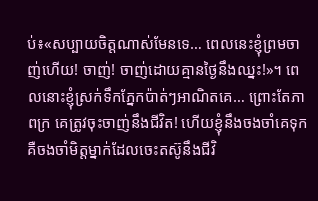ប់៖«សប្បាយចិត្តណាស់មែនទេ… ពេលនេះខ្ញុំព្រមចាញ់ហើយ! ចាញ់! ចាញ់ដោយគ្មានថ្ងៃនឹងឈ្នះ!»។ ពេលនោះខ្ញុំស្រក់ទឹកភ្នែកប៉ាត់ៗអាណិតគេ… ព្រោះតែភាពក្រ គេត្រូវចុះចាញ់នឹងជីវិត! ហើយខ្ញុំនឹងចងចាំគេទុក គឺចងចាំមិត្តម្នាក់ដែលចេះតស៊ូនឹងជីវិ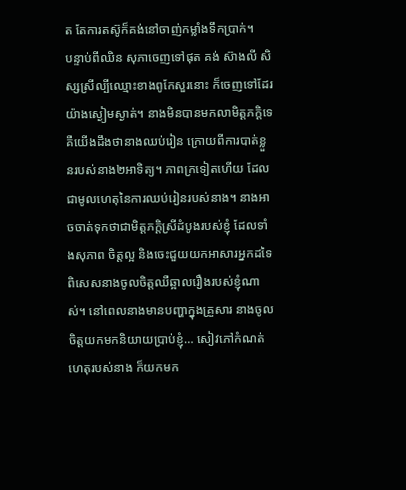ត តែការតស៊ូក៏គង់នៅចាញ់កម្លាំងទឹកប្រាក់។
បន្ទាប់ពីឈិន សុភាចេញទៅផុត គង់ ស៊ាងលី សិស្សស្រីល្បីឈ្មោះខាងពូកែសួរនោះ ក៏ចេញទៅដែរយ៉ាងស្ងៀមស្ងាត់។ នាងមិនបានមកលាមិត្តភក្តិទេ គឺយើងដឹងថានាងឈប់រៀន ក្រោយពីការបាត់ខ្លួនរបស់នាង២អាទិត្យ។ ភាពក្រទៀតហើយ ដែលជាមូលហេតុនៃការឈប់រៀនរបស់នាង។ នាងអាចចាត់ទុកថាជាមិត្តភក្តិស្រីដំបូងរបស់ខ្ញុំ ដែលទាំងសុភាព ចិត្តល្អ និងចេះជួយយកអាសារអ្នកដទៃ ពិសេសនាងចូលចិត្តឈឺឆ្អាលរឿងរបស់ខ្ញុំណាស់។ នៅពេលនាងមានបញ្ហាក្នុងគ្រួសារ នាងចូលចិត្តយកមកនិយាយប្រាប់ខ្ញុំ… សៀវភៅកំណត់ហេតុរបស់នាង ក៏យកមក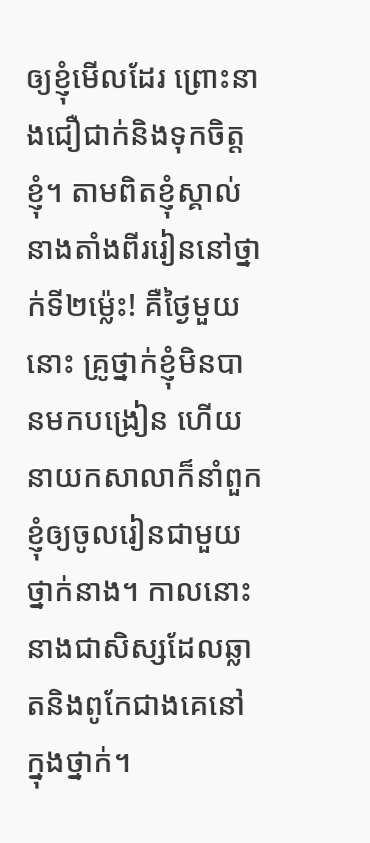ឲ្យខ្ញុំមើលដែរ ព្រោះនាងជឿជាក់និងទុកចិត្តខ្ញុំ។ តាមពិតខ្ញុំស្គាល់នាងតាំងពីររៀននៅថ្នាក់ទី២ម្ល៉េះ! គឺថ្ងៃមួយនោះ គ្រូថ្នាក់ខ្ញុំមិនបានមកបង្រៀន ហើយនាយកសាលាក៏នាំពួកខ្ញុំឲ្យចូលរៀនជាមួយថ្នាក់នាង។ កាលនោះនាងជាសិស្សដែលឆ្លាតនិងពូកែជាងគេនៅក្នុងថ្នាក់។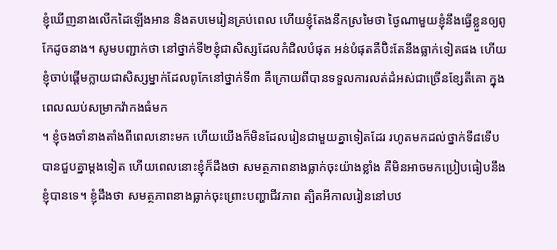ខ្ញុំឃើញនាងលើកដៃឡើងអាន និងតបមេរៀនគ្រប់ពេល ហើយខ្ញុំតែងនឹកស្រមៃថា ថ្ងៃណាមួយខ្ញុំនឹងធ្វើខ្លួនឲ្យពូកែដូចនាង។ សូមបញ្ជាក់ថា នៅថ្នាក់ទី២ខ្ញុំជាសិស្សដែលកំជិលបំផុត អន់បំផុតគឺប៊ិះតែនឹងធ្លាក់ទៀតផង ហើយខ្ញុំចាប់ផ្តើមក្លាយជាសិស្សម្នាក់ដែលពូកែនៅថ្នាក់ទី៣ គឺក្រោយពីបានទទួលការលត់ដំអស់ជាច្រើនខ្សែតីគោ ក្នុងពេលឈប់សម្រាកវ៉ាកងធំមក
។ ខ្ញុំចងចាំនាងតាំងពីពេលនោះមក ហើយយើងក៏មិនដែលរៀនជាមួយគ្នាទៀតដែរ រហូតមកដល់ថ្នាក់ទី៨ទើបបានជួបគ្នាម្តងទៀត ហើយពេលនោះខ្ញុំក៏ដឹងថា សមត្ថភាពនាងធ្លាក់ចុះយ៉ាងខ្លាំង គឺមិនអាចមកប្រៀបធៀបនឹងខ្ញុំបានទេ។ ខ្ញុំដឹងថា សមត្ថភាពនាងធ្លាក់ចុះព្រោះបញ្ហាជីវភាព ត្បិតអីកាលរៀននៅបឋ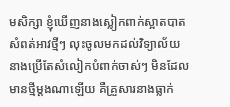មសិក្សា ខ្ញុំឃើញនាងស្លៀកពាក់ស្អាតបាត សំពត់អាវថ្មីៗ លុះចូលមកដល់វិទ្យាល័យ នាងប្រើតែសំលៀកបំពាក់ចាស់ៗ មិនដែលមានថ្មីម្តងណាឡើយ គឺគ្រួសារនាងធ្លាក់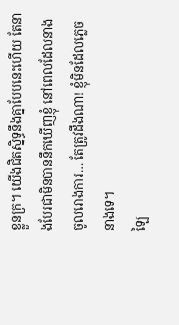ខ្លួនក្រ។ យើងជិតស្និទ្ធនឹងគ្នាបែបនេះហើយ តែនាងបែរជាមិនបាននឹកឃើញខ្ញុំ នៅពេលដែលនាងចូលរោងការ… តែត្រូវដឹងណា! ខ្ញុំមិនដែលភ្លេចនាងទេ។
ឡៃ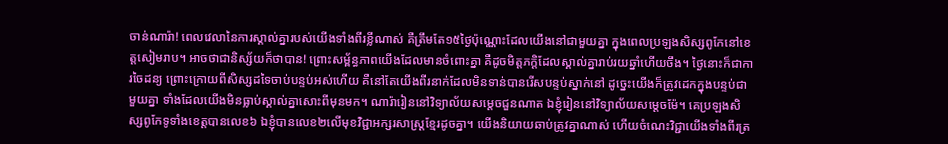ចាន់ណារ៉ា! ពេលវេលានៃការស្គាល់គ្នារបស់យើងទាំងពីរខ្លីណាស់ គឺត្រឹមតែ១៥ថ្ងៃប៉ុណ្ណោះដែលយើងនៅជាមួយគ្នា ក្នុងពេលប្រឡងសិស្សពូកែនៅខេត្តសៀមរាប។ អាចថាជានិស្ស័យក៏ថាបាន! ព្រោះសម្ព័ន្ធភាពយើងដែលមានចំពោះគ្នា គឺដូចមិត្តភក្តិដែលស្គាល់គ្នារាប់រយឆ្នាំហើយចឹង។ ថ្ងៃនោះក៏ជាការចៃដន្យ ព្រោះក្រោយពីសិស្សដទៃចាប់បន្ទប់អស់ហើយ គឺនៅតែយើងពីរនាក់ដែលមិនទាន់បានរើសបន្ទប់ស្នាក់នៅ ដូច្នេះយើងក៏ត្រូវដេកក្នុងបន្ទប់ជាមួយគ្នា ទាំងដែលយើងមិនធ្លាប់ស្គាល់គ្នាសោះពីមុនមក។ ណារ៉ារៀននៅវិទ្យាល័យសម្តេចជួនណាត ឯខ្ញុំរៀននៅវិទ្យាល័យសម្តេចម៉ែ។ គេប្រឡងសិស្សពូកែទូទាំងខេត្តបានលេខ៦ ឯខ្ញុំបានលេខ២លើមុខវិជ្ជាអក្សរសាស្រ្តខ្មែរដូចគ្នា។ យើងនិយាយឆាប់ត្រូវគ្នាណាស់ ហើយចំណេះវិជ្ជាយើងទាំងពីរត្រ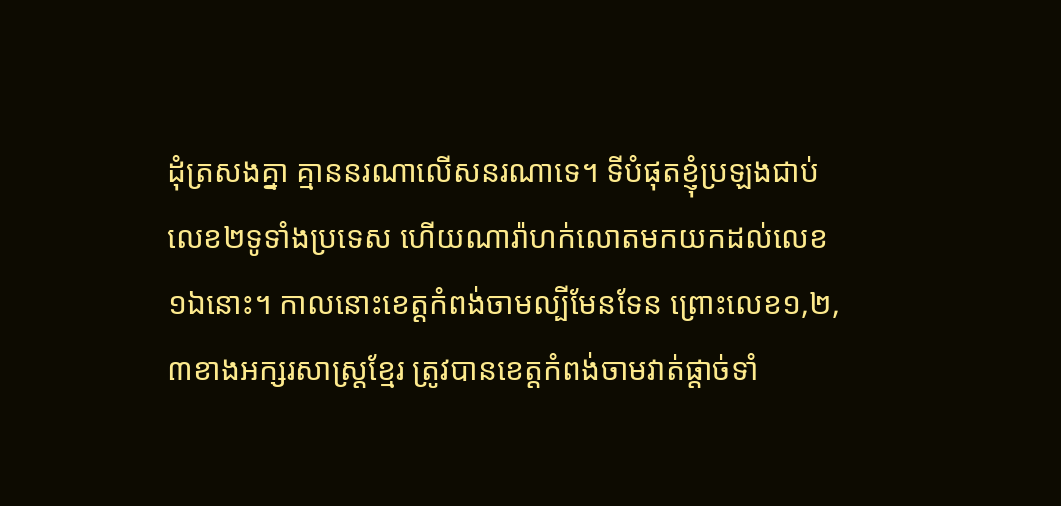ដុំត្រសងគ្នា គ្មាននរណាលើសនរណាទេ។ ទីបំផុតខ្ញុំប្រឡងជាប់លេខ២ទូទាំងប្រទេស ហើយណារ៉ាហក់លោតមកយកដល់លេខ១ឯនោះ។ កាលនោះខេត្តកំពង់ចាមល្បីមែនទែន ព្រោះលេខ១,២,៣ខាងអក្សរសាស្រ្តខ្មែរ ត្រូវបានខេត្តកំពង់ចាមវាត់ផ្តាច់ទាំ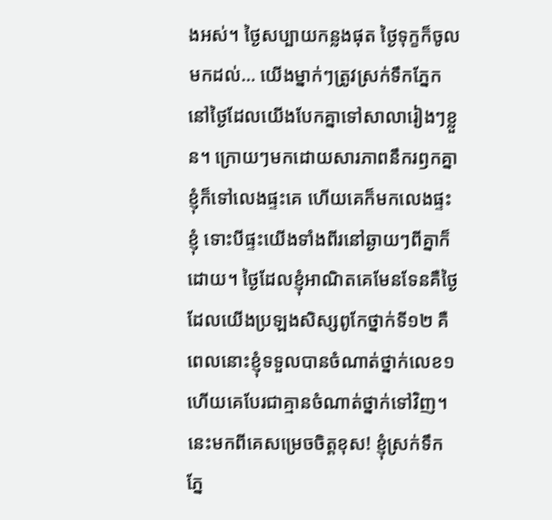ងអស់។ ថ្ងៃសប្បាយកន្លងផុត ថ្ងៃទុក្ខក៏ចូលមកដល់… យើងម្នាក់ៗត្រូវស្រក់ទឹកភ្នែកនៅថ្ងៃដែលយើងបែកគ្នាទៅសាលារៀងៗខ្លួន។ ក្រោយៗមកដោយសារភាពនឹករឭកគ្នា ខ្ញុំក៏ទៅលេងផ្ទះគេ ហើយគេក៏មកលេងផ្ទះខ្ញុំ ទោះបីផ្ទះយើងទាំងពីរនៅឆ្ងាយៗពីគ្នាក៏ដោយ។ ថ្ងៃដែលខ្ញុំអាណិតគេមែនទែនគឺថ្ងៃដែលយើងប្រឡងសិស្សពូកែថ្នាក់ទី១២ គឺពេលនោះខ្ញុំទទួលបានចំណាត់ថ្នាក់លេខ១ ហើយគេបែរជាគ្មានចំណាត់ថ្នាក់ទៅវិញ។ នេះមកពីគេសម្រេចចិត្តខុស! ខ្ញុំស្រក់ទឹកភ្នែ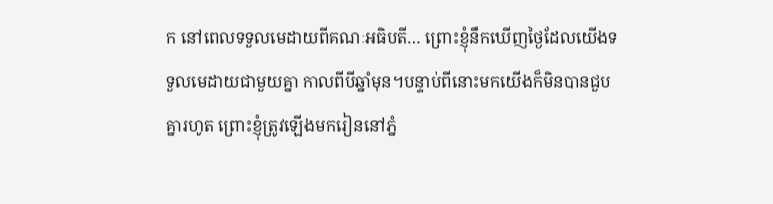ក នៅពេលទទួលមេដាយពីគណៈអធិបតី… ព្រោះខ្ញុំនឹកឃើញថ្ងៃដែលយើងទទួលមេដាយជាមួយគ្នា កាលពីបីឆ្នាំមុន។បន្ទាប់ពីនោះមកយើងក៏មិនបានជួបគ្នារហូត ព្រោះខ្ញុំត្រូវឡើងមករៀននៅភ្នំ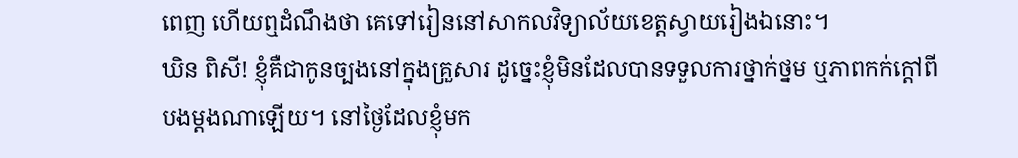ពេញ ហើយឮដំណឹងថា គេទៅរៀននៅសាកលវិទ្យាល័យខេត្តស្វាយរៀងឯនោះ។
ឃិន ពិសី! ខ្ញុំគឺជាកូនច្បងនៅក្នុងគ្រួសារ ដូច្នេះខ្ញុំមិនដែលបានទទួលការថ្នាក់ថ្នម ឬភាពកក់ក្តៅពីបងម្តងណាឡើយ។ នៅថ្ងៃដែលខ្ញុំមក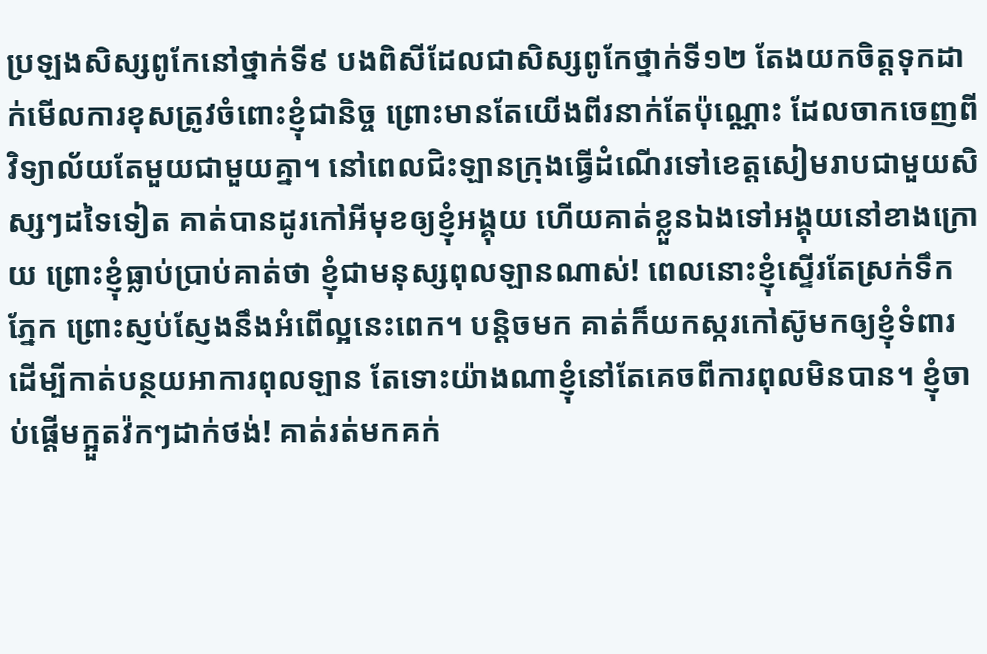ប្រឡងសិស្សពូកែនៅថ្នាក់ទី៩ បងពិសីដែលជាសិស្សពូកែថ្នាក់ទី១២ តែងយកចិត្តទុកដាក់មើលការខុសត្រូវចំពោះខ្ញុំជានិច្ច ព្រោះមានតែយើងពីរនាក់តែប៉ុណ្ណោះ ដែលចាកចេញពីវិទ្យាល័យតែមួយជាមួយគ្នា។ នៅពេលជិះឡានក្រុងធ្វើដំណើរទៅខេត្តសៀមរាបជាមួយសិស្សៗដទៃទៀត គាត់បានដូរកៅអីមុខឲ្យខ្ញុំអង្គុយ ហើយគាត់ខ្លួនឯងទៅអង្គុយនៅខាងក្រោយ ព្រោះខ្ញុំធ្លាប់ប្រាប់គាត់ថា ខ្ញុំជាមនុស្សពុលឡានណាស់! ពេលនោះខ្ញុំស្ទើរតែស្រក់ទឹកភ្នែក ព្រោះស្ញប់ស្ញែងនឹងអំពើល្អនេះពេក។ បន្តិចមក គាត់ក៏យកស្ករកៅស៊ូមកឲ្យខ្ញុំទំពារ ដើម្បីកាត់បន្ថយអាការពុលឡាន តែទោះយ៉ាងណាខ្ញុំនៅតែគេចពីការពុលមិនបាន។ ខ្ញុំចាប់ផ្តើមក្អួតវ៉កៗដាក់ថង់! គាត់រត់មកគក់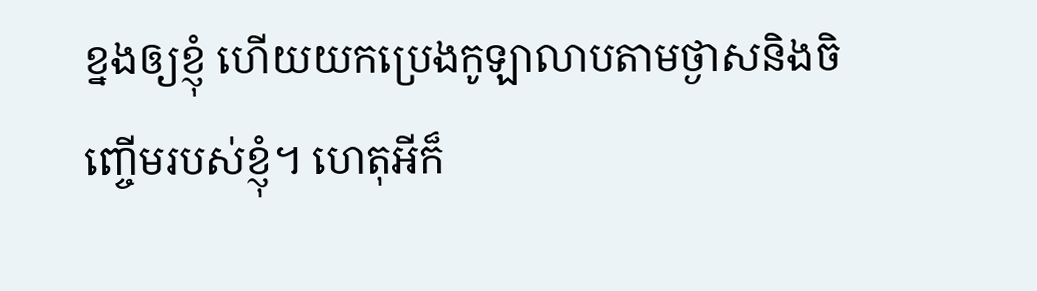ខ្នងឲ្យខ្ញុំ ហើយយកប្រេងកូឡាលាបតាមថ្ងាសនិងចិញ្ចើមរបស់ខ្ញុំ។ ហេតុអីក៏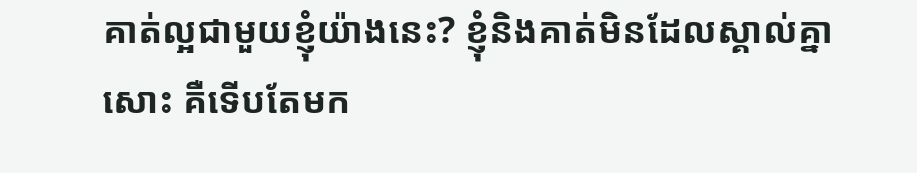គាត់ល្អជាមួយខ្ញុំយ៉ាងនេះ? ខ្ញុំនិងគាត់មិនដែលស្គាល់គ្នាសោះ គឺទើបតែមក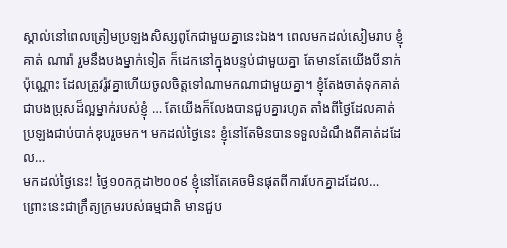ស្គាល់នៅពេលត្រៀមប្រឡងសិស្សពូកែជាមួយគ្នានេះឯង។ ពេលមកដល់សៀមរាប ខ្ញុំ គាត់ ណារ៉ា រួមនឹងបងម្នាក់ទៀត ក៏ដេកនៅក្នុងបន្ទប់ជាមួយគ្នា តែមានតែយើងបីនាក់ប៉ុណ្ណោះ ដែលត្រូវរ៉ូវគ្នាហើយចូលចិត្តទៅណាមកណាជាមួយគ្នា។ ខ្ញុំតែងចាត់ទុកគាត់ជាបងប្រុសដ៏ល្អម្នាក់របស់ខ្ញុំ … តែយើងក៏លែងបានជួបគ្នារហូត តាំងពីថ្ងៃដែលគាត់ប្រឡងជាប់បាក់ឌុបរួចមក។ មកដល់ថ្ងៃនេះ ខ្ញុំនៅតែមិនបានទទួលដំណឹងពីគាត់ដដែល…
មកដល់ថ្ងៃនេះ! ថ្ងៃ១០កក្កដា២០០៩ ខ្ញុំនៅតែគេចមិនផុតពីការបែកគ្នាដដែល… ព្រោះនេះជាក្រឹត្យក្រមរបស់ធម្មជាតិ មានជួប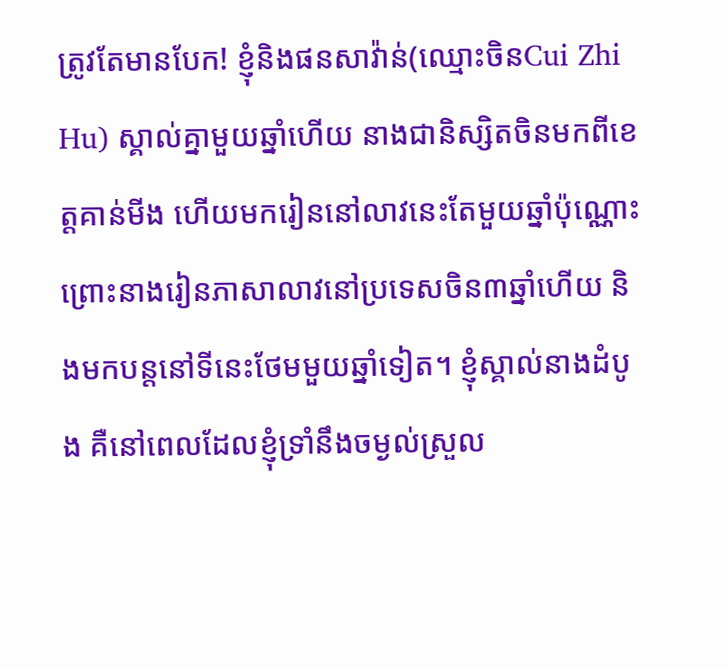ត្រូវតែមានបែក! ខ្ញុំនិងផនសាវ៉ាន់(ឈ្មោះចិនCui Zhi Hu) ស្គាល់គ្នាមួយឆ្នាំហើយ នាងជានិស្សិតចិនមកពីខេត្តគាន់មីង ហើយមករៀននៅលាវនេះតែមួយឆ្នាំប៉ុណ្ណោះ ព្រោះនាងរៀនភាសាលាវនៅប្រទេសចិន៣ឆ្នាំហើយ និងមកបន្តនៅទីនេះថែមមួយឆ្នាំទៀត។ ខ្ញុំស្គាល់នាងដំបូង គឺនៅពេលដែលខ្ញុំទ្រាំនឹងចម្ងល់ស្រួល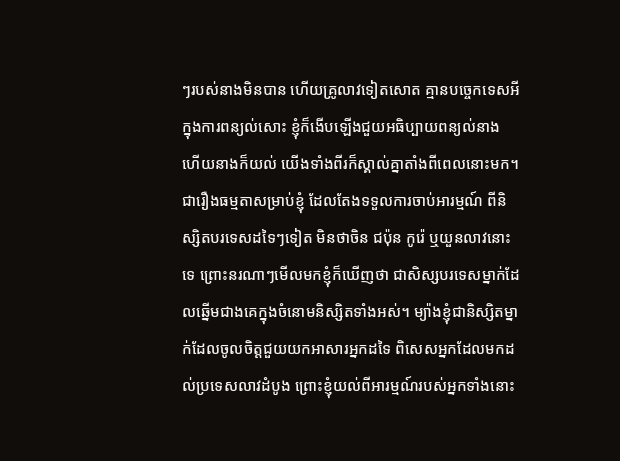ៗរបស់នាងមិនបាន ហើយគ្រូលាវទៀតសោត គ្មានបច្ចេកទេសអីក្នុងការពន្យល់សោះ ខ្ញុំក៏ងើបឡើងជួយអធិប្បាយពន្យល់នាង ហើយនាងក៏យល់ យើងទាំងពីរក៏ស្គាល់គ្នាតាំងពីពេលនោះមក។ ជារឿងធម្មតាសម្រាប់ខ្ញុំ ដែលតែងទទួលការចាប់អារម្មណ៍ ពីនិស្សិតបរទេសដទៃៗទៀត មិនថាចិន ជប៉ុន កូរ៉េ ឬយួនលាវនោះទេ ព្រោះនរណាៗមើលមកខ្ញុំក៏ឃើញថា ជាសិស្សបរទេសម្នាក់ដែលឆ្នើមជាងគេក្នុងចំនោមនិស្សិតទាំងអស់។ ម្យ៉ាងខ្ញុំជានិស្សិតម្នាក់ដែលចូលចិត្តជួយយកអាសារអ្នកដទៃ ពិសេសអ្នកដែលមកដល់ប្រទេសលាវដំបូង ព្រោះខ្ញុំយល់ពីអារម្មណ៍របស់អ្នកទាំងនោះ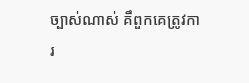ច្បាស់ណាស់ គឹពួកគេត្រូវការ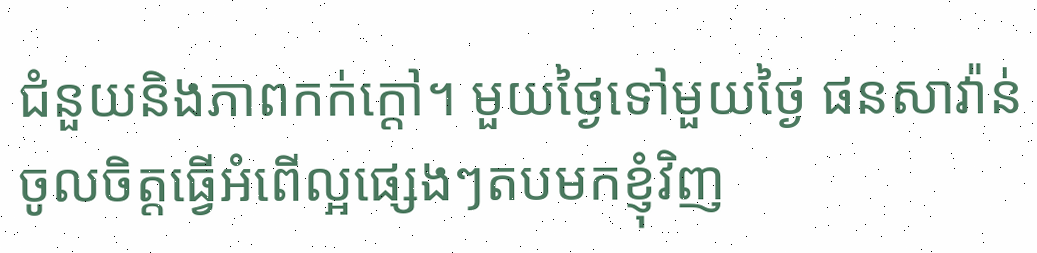ជំនួយនិងភាពកក់ក្តៅ។ មួយថ្ងៃទៅមួយថ្ងៃ ផនសាវ៉ាន់ចូលចិត្តធ្វើអំពើល្អផ្សេងៗតបមកខ្ញុំវិញ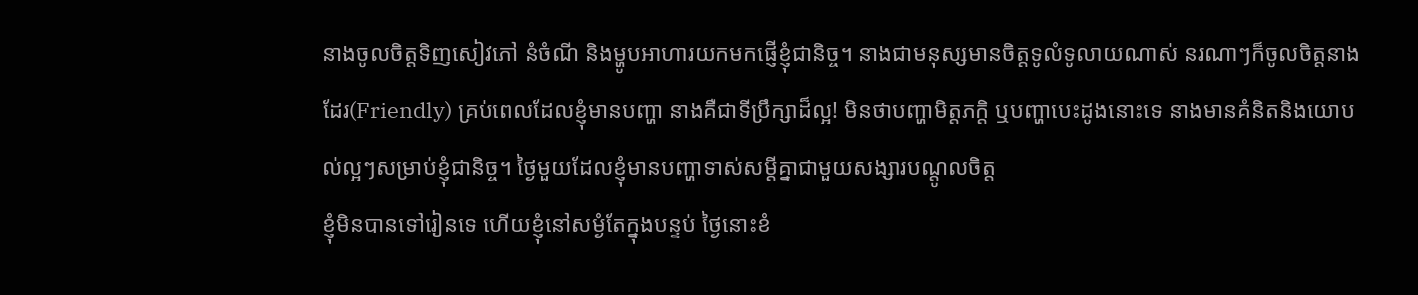នាងចូលចិត្តទិញសៀវភៅ នំចំណី និងម្ហូបអាហារយកមកផ្ញើខ្ញុំជានិច្ច។ នាងជាមនុស្សមានចិត្តទូលំទូលាយណាស់ នរណាៗក៏ចូលចិត្តនាងដែរ(Friendly) គ្រប់ពេលដែលខ្ញុំមានបញ្ហា នាងគឺជាទីប្រឹក្សាដ៏ល្អ! មិនថាបញ្ហាមិត្តភក្តិ ឬបញ្ហាបេះដូងនោះទេ នាងមានគំនិតនិងយោបល់ល្អៗសម្រាប់ខ្ញុំជានិច្ច។ ថ្ងៃមួយដែលខ្ញុំមានបញ្ហាទាស់សម្តីគ្នាជាមួយសង្សារបណ្តូលចិត្ត
ខ្ញុំមិនបានទៅរៀនទេ ហើយខ្ញុំនៅសម្ងំតែក្នុងបន្ទប់ ថ្ងៃនោះខំ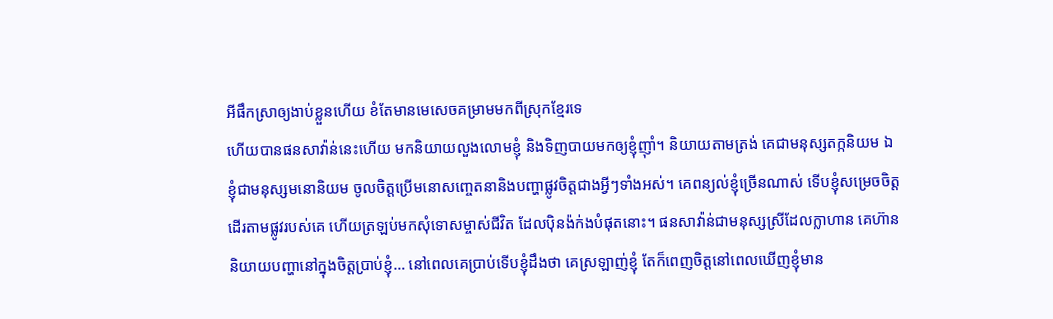អីផឹកស្រាឲ្យងាប់ខ្លួនហើយ ខំតែមានមេសេចគម្រាមមកពីស្រុកខ្មែរទេ
ហើយបានផនសាវ៉ាន់នេះហើយ មកនិយាយលួងលោមខ្ញុំ និងទិញបាយមកឲ្យខ្ញុំញ៉ាំ។ និយាយតាមត្រង់ គេជាមនុស្សតក្កនិយម ឯខ្ញុំជាមនុស្សមនោនិយម ចូលចិត្តប្រើមនោសញ្ចេតនានិងបញ្ហាផ្លូវចិត្តជាងអ្វីៗទាំងអស់។ គេពន្យល់ខ្ញុំច្រើនណាស់ ទើបខ្ញុំសម្រេចចិត្តដើរតាមផ្លូវរបស់គេ ហើយត្រឡប់មកសុំទោសម្ចាស់ជីវិត ដែលប៉ិនង៉ក់ងបំផុតនោះ។ ផនសាវ៉ាន់ជាមនុស្សស្រីដែលក្លាហាន គេហ៊ាននិយាយបញ្ហានៅក្នុងចិត្តប្រាប់ខ្ញុំ… នៅពេលគេប្រាប់ទើបខ្ញុំដឹងថា គេស្រឡាញ់ខ្ញុំ តែក៏ពេញចិត្តនៅពេលឃើញខ្ញុំមាន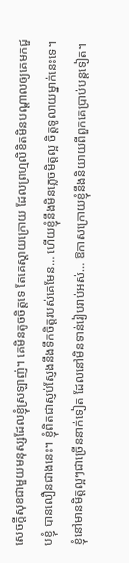សេចក្តីសុខជាមួយមនុស្សដែលខ្ញុំស្រឡាញ់។ គេមិនតូចចិត្តទេ តែគេស្តាយក្រោយ ដែលព្រហ្មលិខិតមិនបណ្តាលឲ្យគេមកជួបខ្ញុំ បានលឿនជាងនេះ។ ខ្ញុំពិតជាស្ញប់ស្ញែងនឹងទឹកចិត្តរបស់គេមែន… ហើយខ្ញុំនឹងមិនភ្លេចមិត្តល្អ ចិត្តទូលាយម្នាក់នេះទេ។
ខ្ញុំនៅមានមិត្តល្អៗជាច្រើននាក់ទៀត ដែលនៅមិនទាន់រៀបរាប់អស់… ឱកាសក្រោយខ្ញុំនឹងនិយាយពីពួកគេប្រាប់បន្តទៀត។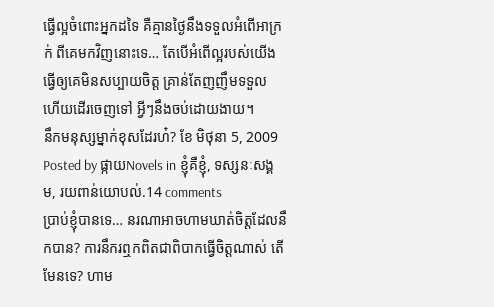ធ្វើល្អចំពោះអ្នកដទៃ គឺគ្មានថ្ងៃនឹងទទួលអំពើអាក្រក់ ពីគេមកវិញនោះទេ… តែបើអំពើល្អរបស់យើង ធ្វើឲ្យគេមិនសប្បាយចិត្ត គ្រាន់តែញញឹមទទួល ហើយដើរចេញទៅ អ្វីៗនឹងចប់ដោយងាយ។
នឹកមនុស្សម្នាក់ខុសដែរហ៎? ខែ មិថុនា 5, 2009
Posted by ផ្កាយNovels in ខ្ញុំគឺខ្ញុំ, ទស្សនៈសង្គម, រយពាន់យោបល់.14 comments
ប្រាប់ខ្ញុំបានទេ… នរណាអាចហាមឃាត់ចិត្តដែលនឹកបាន? ការនឹករឮកពិតជាពិបាកធ្វើចិត្តណាស់ តើមែនទេ? ហាម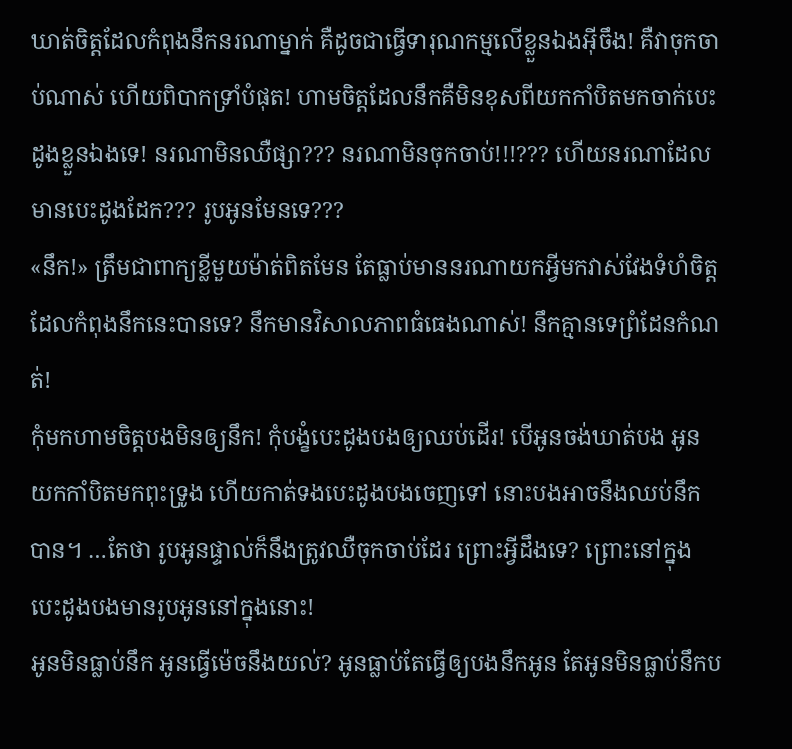ឃាត់ចិត្តដែលកំពុងនឹកនរណាម្នាក់ គឺដូចជាធ្វើទារុណកម្មលើខ្លួនឯងអ៊ីចឹង! គឺវាចុកចាប់ណាស់ ហើយពិបាកទ្រាំបំផុត! ហាមចិត្តដែលនឹកគឺមិនខុសពីយកកាំបិតមកចាក់បេះដូងខ្លួនឯងទេ! នរណាមិនឈឺផ្សា??? នរណាមិនចុកចាប់!!!??? ហើយនរណាដែលមានបេះដូងដែក??? រូបអូនមែនទេ???
«នឹក!» ត្រឹមជាពាក្យខ្លីមួយម៉ាត់ពិតមែន តែធ្លាប់មាននរណាយកអ្វីមកវាស់វែងទំហំចិត្ត ដែលកំពុងនឹកនេះបានទេ? នឹកមានវិសាលភាពធំធេងណាស់! នឹកគ្មានទេព្រំដែនកំណត់!
កុំមកហាមចិត្តបងមិនឲ្យនឹក! កុំបង្ខំបេះដូងបងឲ្យឈប់ដើរ! បើអូនចង់ឃាត់បង អូនយកកាំបិតមកពុះទ្រូង ហើយកាត់ទងបេះដូងបងចេញទៅ នោះបងអាចនឹងឈប់នឹកបាន។ …តែថា រូបអូនផ្ទាល់ក៏នឹងត្រូវឈឺចុកចាប់ដែរ ព្រោះអ្វីដឹងទេ? ព្រោះនៅក្នុងបេះដូងបងមានរូបអូននៅក្នុងនោះ!
អូនមិនធ្លាប់នឹក អូនធ្វើម៉េចនឹងយល់? អូនធ្លាប់តែធ្វើឲ្យបងនឹកអូន តែអូនមិនធ្លាប់នឹកប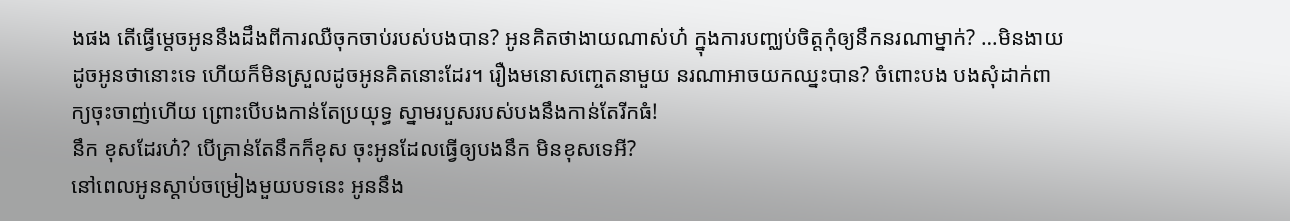ងផង តើធ្វើម្តេចអូននឹងដឹងពីការឈឺចុកចាប់របស់បងបាន? អូនគិតថាងាយណាស់ហ៎ ក្នុងការបញ្ឈប់ចិត្តកុំឲ្យនឹកនរណាម្នាក់? …មិនងាយដូចអូនថានោះទេ ហើយក៏មិនស្រួលដូចអូនគិតនោះដែរ។ រឿងមនោសញ្ចេតនាមួយ នរណាអាចយកឈ្នះបាន? ចំពោះបង បងសុំដាក់ពាក្យចុះចាញ់ហើយ ព្រោះបើបងកាន់តែប្រយុទ្ធ ស្នាមរបួសរបស់បងនឹងកាន់តែរីកធំ!
នឹក ខុសដែរហ៎? បើគ្រាន់តែនឹកក៏ខុស ចុះអូនដែលធ្វើឲ្យបងនឹក មិនខុសទេអី?
នៅពេលអូនស្តាប់ចម្រៀងមួយបទនេះ អូននឹង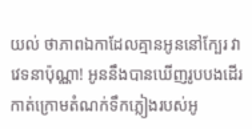យល់ ថាភាពឯកាដែលគ្មានអូននៅក្បែរ វាវេទនាប៉ុណ្ណា! អូននឹងបានឃើញរូបបងដើរកាត់ក្រោមតំណក់ទឹកភ្លៀងរបស់អូ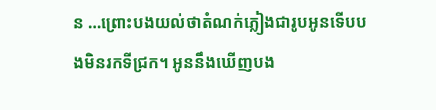ន …ព្រោះបងយល់ថាតំណក់ភ្លៀងជារូបអូនទើបបងមិនរកទីជ្រក។ អូននឹងឃើញបង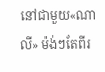នៅជាមួយ«ណាលី» ម៉ង់ៗតែពីរ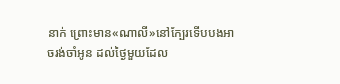នាក់ ព្រោះមាន«ណាលី»នៅក្បែរទើបបងអាចរង់ចាំអូន ដល់ថ្ងៃមួយដែល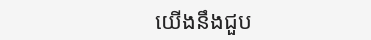យើងនឹងជួប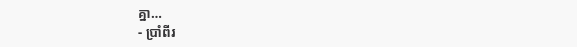គ្នា…
- ប្រាំពីរ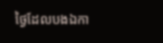ថ្ងៃដែលបងឯកា